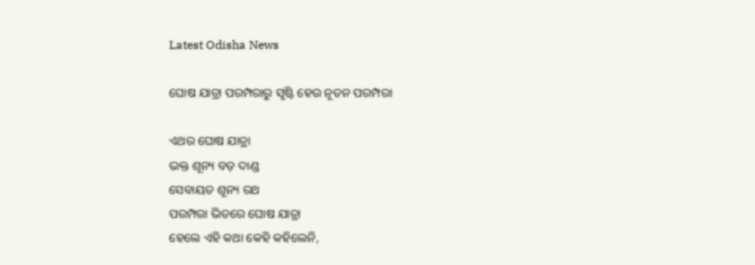Latest Odisha News

ଘୋଷ ଯାତ୍ରା ପରମ୍ପରାରୁ ସୃଷ୍ଟି ହେଉ ନୂତନ ପରମ୍ପରା

ଏଥର ଘୋଷ ଯାତ୍ରା
ଭକ୍ତ ଶୂନ୍ୟ ବଡ଼ ଦାଣ୍ଡ
ସେବାୟତ ଶୂନ୍ୟ ରଥ
ପରମ୍ପରା ଭିତରେ ଘୋଷ ଯାତ୍ରା
ହେଲେ ଏହି କଥା କେହି କହିଲେନି,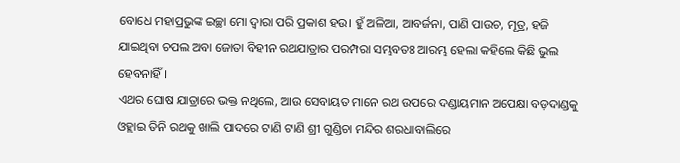ବୋଧେ ମହାପ୍ରଭୁଙ୍କ ଇଚ୍ଛା ମୋ ଦ୍ୱାରା ପରି ପ୍ରକାଶ ହଉ। ହୁଁ ଅଳିଆ, ଆବର୍ଜନା, ପାଣି ପାଉଚ, ମୂତ୍ର, ହଜି ଯାଇଥିବା ଚପଲ ଅବା ଜୋତା ବିହୀନ ରଥଯାତ୍ରାର ପରମ୍ପରା ସମ୍ଭବତଃ ଆରମ୍ଭ ହେଲା କହିଲେ କିଛି ଭୁଲ ହେବନାହିଁ ।
ଏଥର ଘୋଷ ଯାତ୍ରାରେ ଭକ୍ତ ନଥିଲେ, ଆଉ ସେବାୟତ ମାନେ ରଥ ଉପରେ ଦଣ୍ଡାୟମାନ ଅପେକ୍ଷା ବଡ଼ଦାଣ୍ଡକୁ ଓହ୍ଲାଇ ତିନି ରଥକୁ ଖାଲି ପାଦରେ ଟାଣି ଟାଣି ଶ୍ରୀ ଗୁଣ୍ଡିଚା ମନ୍ଦିର ଶରଧାବାଲିରେ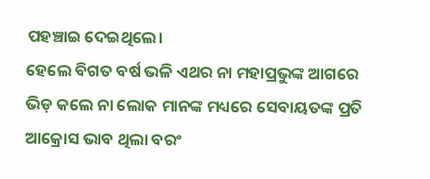ପହଞ୍ଚାଇ ଦେଇଥିଲେ।
ହେଲେ ବିଗତ ବର୍ଷ ଭଳି ଏଥର ନା ମହାପ୍ରଭୁଙ୍କ ଆଗରେ ଭିଡ଼ କଲେ ନା ଲୋକ ମାନଙ୍କ ମଧ୍ୟରେ ସେବାୟତଙ୍କ ପ୍ରତି ଆକ୍ରୋସ ଭାବ ଥିଲା ବରଂ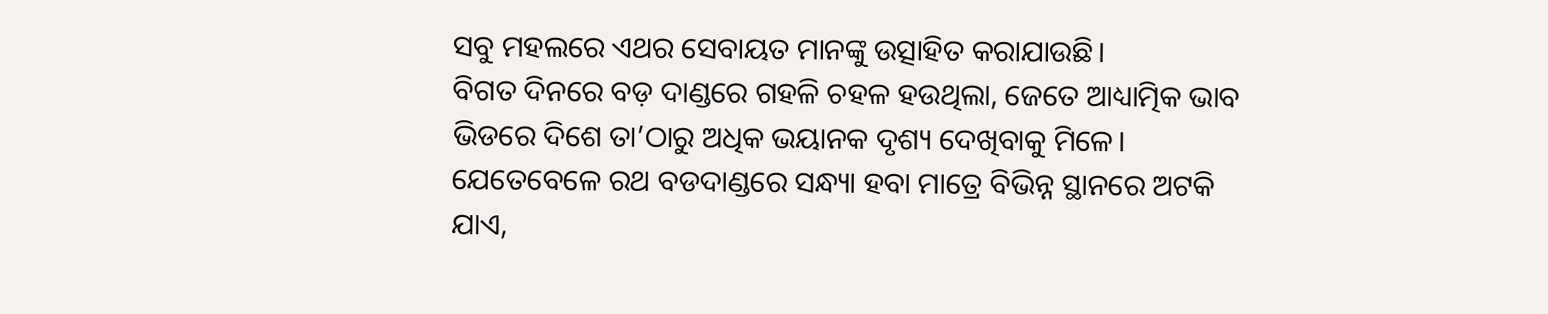ସବୁ ମହଲରେ ଏଥର ସେବାୟତ ମାନଙ୍କୁ ଉତ୍ସାହିତ କରାଯାଉଛି।
ବିଗତ ଦିନରେ ବଡ଼ ଦାଣ୍ଡରେ ଗହଳି ଚହଳ ହଉଥିଲା, ଜେତେ ଆଧ୍ୟାତ୍ମିକ ଭାବ ଭିଡରେ ଦିଶେ ତା’ଠାରୁ ଅଧିକ ଭୟାନକ ଦୃଶ୍ୟ ଦେଖିବାକୁ ମିଳେ। ଯେତେବେଳେ ରଥ ବଡଦାଣ୍ଡରେ ସନ୍ଧ୍ୟା ହବା ମାତ୍ରେ ବିଭିନ୍ନ ସ୍ଥାନରେ ଅଟକି ଯାଏ,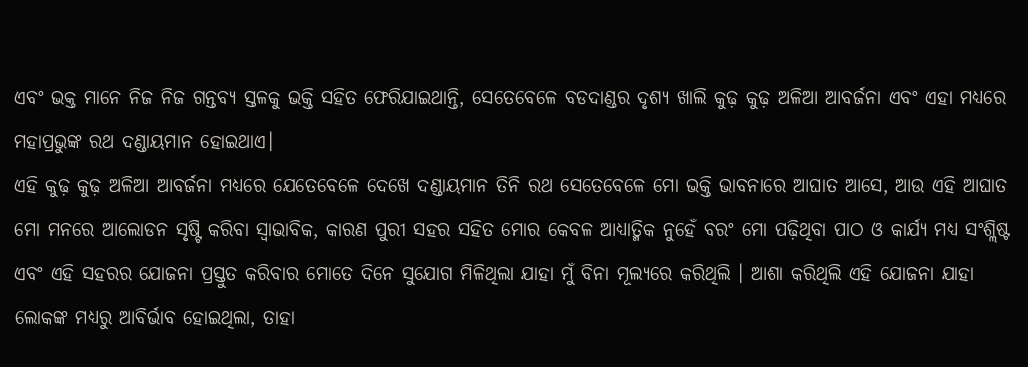ଏବଂ ଭକ୍ତ ମାନେ ନିଜ ନିଜ ଗନ୍ତବ୍ୟ ସ୍ତଳକୁ ଭକ୍ତି ସହିତ ଫେରିଯାଇଥାନ୍ତି, ସେତେବେଳେ ବଡଦାଣ୍ଡର ଦୃଶ୍ୟ ଖାଲି କୁଢ଼ କୁଢ଼ ଅଳିଆ ଆବର୍ଜନା ଏବଂ ଏହା ମଧ୍ୟରେ ମହାପ୍ରଭୁଙ୍କ ରଥ ଦଣ୍ଡାୟମାନ ହୋଇଥାଏ।
ଏହି କୁଢ଼ କୁଢ଼ ଅଳିଆ ଆବର୍ଜନା ମଧ୍ୟରେ ଯେତେବେଳେ ଦେଖେ ଦଣ୍ଡାୟମାନ ତିନି ରଥ ସେତେବେଳେ ମୋ ଭକ୍ତି ଭାବନାରେ ଆଘାତ ଆସେ, ଆଉ ଏହି ଆଘାତ ମୋ ମନରେ ଆଲୋଡନ ସୃଷ୍ଟି କରିବା ସ୍ୱାଭାବିକ, କାରଣ ପୁରୀ ସହର ସହିତ ମୋର କେବଳ ଆଧ୍ୟାତ୍ମିକ ନୁହେଁ ବରଂ ମୋ ପଢ଼ିଥିବା ପାଠ ଓ କାର୍ଯ୍ୟ ମଧ୍ୟ ସଂଶ୍ଲିଷ୍ଟ ଏବଂ ଏହି ସହରର ଯୋଜନା ପ୍ରସ୍ତୁତ କରିବାର ମୋତେ ଦିନେ ସୁଯୋଗ ମିଳିଥିଲା ଯାହା ମୁଁ ବିନା ମୂଲ୍ୟରେ କରିଥିଲି । ଆଶା କରିଥିଲି ଏହି ଯୋଜନା ଯାହା ଲୋକଙ୍କ ମଧ୍ୟରୁ ଆବିର୍ଭାବ ହୋଇଥିଲା, ତାହା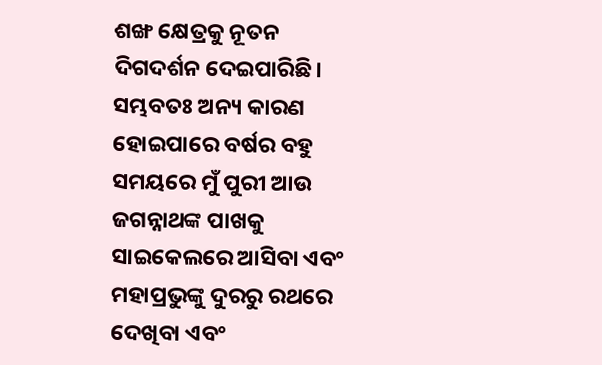ଶଙ୍ଖ କ୍ଷେତ୍ରକୁ ନୂତନ ଦିଗଦର୍ଶନ ଦେଇପାରିଛି।
ସମ୍ଭବତଃ ଅନ୍ୟ କାରଣ ହୋଇପାରେ ବର୍ଷର ବହୁ ସମୟରେ ମୁଁ ପୁରୀ ଆଉ ଜଗନ୍ନାଥଙ୍କ ପାଖକୁ ସାଇକେଲରେ ଆସିବା ଏବଂ ମହାପ୍ରଭୁଙ୍କୁ ଦୁରରୁ ରଥରେ ଦେଖିବା ଏବଂ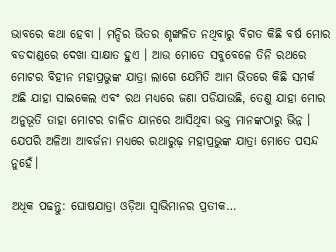ଭାବରେ କଥା ହେବା । ମନ୍ଦିର ଭିତର ଶୃଙ୍ଖଳିତ ନଥିବାରୁ ବିଗତ କିଛି ବର୍ଷ ମୋର ବଡଦାଣ୍ଡରେ ଦେଖା ସାକ୍ଷାତ ହୁଏ । ଆଉ ମୋତେ ସବୁବେଳେ ତିନି ରଥରେ ମୋଟର ବିହୀନ ମହାପ୍ରଭୁଙ୍କ ଯାତ୍ରା ଲାଗେ ଯେମିତି ଆମ ଭିତରେ କିଛି ସମର୍କ ଅଛି ଯାହା ସାଇକେଲ ଏବଂ ରଥ ମଧ୍ୟରେ ଜଣା ପଡିଯାଉଛି, ତେଣୁ ଯାହା ମୋର ଅନୁଭୂତି ତାହା ମୋଟର ଚାଳିତ ଯାନରେ ଆସିଥିବା ଭକ୍ତ ମାନଙ୍କଠାରୁ ଭିନ୍ନ । ଯେପରି ଅଳିଆ ଆବର୍ଜନା ମଧ୍ୟରେ ରଥାରୁଢ଼ ମହାପ୍ରଭୁଙ୍କ ଯାତ୍ରା ମୋତେ ପସନ୍ଦ ନୁହେଁ।

ଅଧିକ ପଢନ୍ତୁ: ଘୋଷଯାତ୍ରା ଓଡ଼ିଆ ସ୍ୱାଭିମାନର ପ୍ରତୀକ…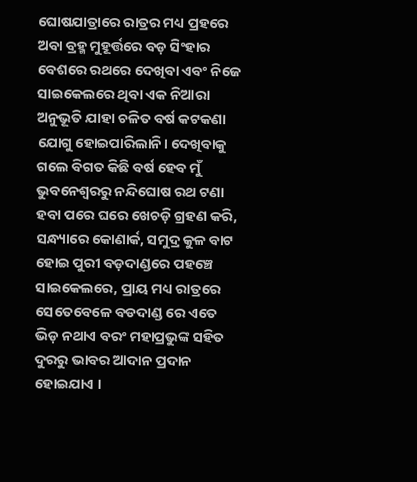ଘୋଷଯାତ୍ରାରେ ରାତ୍ରର ମଧ୍ୟ ପ୍ରହରେ ଅବା ବ୍ରହ୍ମ ମୁହୂର୍ତ୍ତରେ ବଡ଼ ସିଂହାର ବେଶରେ ରଥରେ ଦେଖିବା ଏବଂ ନିଜେ ସାଇକେଲରେ ଥିବା ଏକ ନିଆରା ଅନୁଭୂତି ଯାହା ଚଳିତ ବର୍ଷ କଟକଣା ଯୋଗୁ ହୋଇପାରିଲାନି। ଦେଖିବାକୁ ଗଲେ ବିଗତ କିଛି ବର୍ଷ ହେବ ମୁଁ ଭୁବନେଶ୍ୱରରୁ ନନ୍ଦିଘୋଷ ରଥ ଟଣା ହବା ପରେ ଘରେ ଖେଚଡ଼ି ଗ୍ରହଣ କରି, ସନ୍ଧ୍ୟାରେ କୋଣାର୍କ, ସମୁଦ୍ର କୁଳ ବାଟ ହୋଇ ପୁରୀ ବଡ଼ଦାଣ୍ଡରେ ପହଞ୍ଚେ ସାଇକେଲରେ, ପ୍ରାୟ ମଧ୍ୟ ରାତ୍ରରେ ସେତେବେଳେ ବଡଦାଣ୍ଡ ରେ ଏତେ ଭିଡ଼ ନଥାଏ ବରଂ ମହାପ୍ରଭୁଙ୍କ ସହିତ ଦୁରରୁ ଭାବର ଆଦାନ ପ୍ରଦାନ ହୋଇଯାଏ ।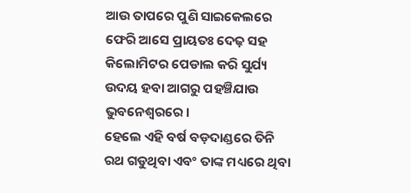ଆଉ ତାପରେ ପୁଣି ସାଇକେଲରେ ଫେରି ଆସେ ପ୍ରାୟତଃ ଦେଢ଼ ସହ କିଲୋମିଟର ପେଡାଲ କରି ସୁର୍ଯ୍ୟ ଉଦୟ ହବା ଆଗରୁ ପହଞ୍ଚିଯାଉ ଭୁବନେଶ୍ୱରରେ।
ହେଲେ ଏହି ବର୍ଷ ବଡ଼ଦାଣ୍ଡରେ ତିନି ରଥ ଗଡୁଥିବା ଏବଂ ତାଙ୍କ ମଧ୍ୟରେ ଥିବା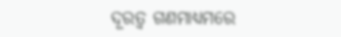ଦୂରତ୍ୱ ଗଣମାଧ୍ୟମରେ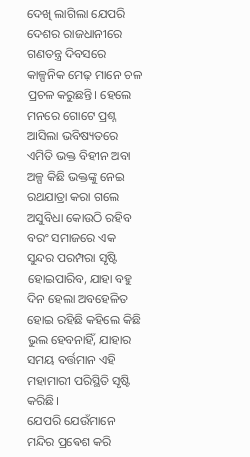ଦେଖି ଲାଗିଲା ଯେପରି ଦେଶର ରାଜଧାନୀରେ ଗଣତନ୍ତ୍ର ଦିବସରେ କାଳ୍ପନିକ ମେଢ଼ ମାନେ ଚଳ ପ୍ରଚଳ କରୁଛନ୍ତି। ହେଲେ ମନରେ ଗୋଟେ ପ୍ରଶ୍ନ ଆସିଲା ଭବିଷ୍ୟତରେ ଏମିତି ଭକ୍ତ ବିହୀନ ଅବା ଅଳ୍ପ କିଛି ଭକ୍ତଙ୍କୁ ନେଇ ରଥଯାତ୍ରା କରା ଗଲେ ଅସୁବିଧା କୋଉଠି ରହିବ ବରଂ ସମାଜରେ ଏକ ସୁନ୍ଦର ପରମ୍ପରା ସୃଷ୍ଟି ହୋଇପାରିବ, ଯାହା ବହୁ ଦିନ ହେଲା ଅବହେଳିତ ହୋଇ ରହିଛି କହିଲେ କିଛି ଭୁଲ ହେବନାହିଁ, ଯାହାର ସମୟ ବର୍ତ୍ତମାନ ଏହି ମହାମାରୀ ପରିସ୍ଥିତି ସୃଷ୍ଟି କରିଛି।
ଯେପରି ଯେଉଁମାନେ ମନ୍ଦିର ପ୍ରଵେଶ କରି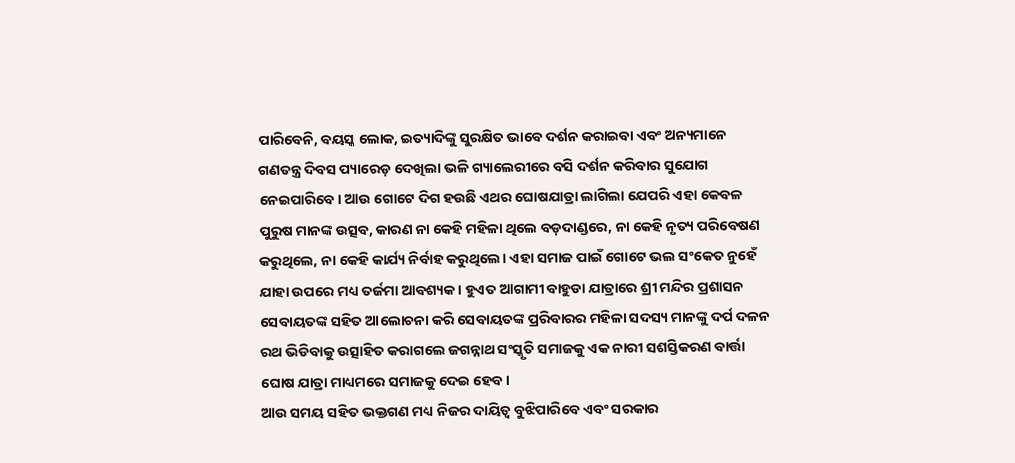ପାରିବେନି, ବୟସ୍କ ଲୋକ, ଇତ୍ୟାଦିଙ୍କୁ ସୁରକ୍ଷିତ ଭାବେ ଦର୍ଶନ କରାଇବା ଏବଂ ଅନ୍ୟମାନେ ଗଣତନ୍ତ୍ର ଦିବସ ପ୍ୟାରେଡ଼ ଦେଖିଲା ଭଳି ଗ୍ୟାଲେରୀରେ ବସି ଦର୍ଶନ କରିବାର ସୁଯୋଗ ନେଇପାରିବେ। ଆଉ ଗୋଟେ ଦିଗ ହଉଛି ଏଥର ଘୋଷଯାତ୍ରା ଲାଗିଲା ଯେପରି ଏହା କେବଳ ପୁରୁଷ ମାନଙ୍କ ଉତ୍ସବ, କାରଣ ନା କେହି ମହିଳା ଥିଲେ ବଡ଼ଦାଣ୍ଡରେ, ନା କେହି ନୃତ୍ୟ ପରିବେଷଣ କରୁଥିଲେ, ନା କେହି କାର୍ଯ୍ୟ ନିର୍ବାହ କରୁଥିଲେ। ଏହା ସମାଜ ପାଇଁ ଗୋଟେ ଭଲ ସଂକେତ ନୁହେଁ ଯାହା ଉପରେ ମଧ୍ୟ ତର୍ଜମା ଆବଶ୍ୟକ। ହୁଏତ ଆଗାମୀ ବାହୁଡା ଯାତ୍ରାରେ ଶ୍ରୀ ମନ୍ଦିର ପ୍ରଶାସନ ସେବାୟତଙ୍କ ସହିତ ଆଲୋଚନା କରି ସେବାୟତଙ୍କ ପ୍ରରିବାରର ମହିଳା ସଦସ୍ୟ ମାନଙ୍କୁ ଦର୍ପ ଦଳନ ରଥ ଭିଡିବାକୁ ଉତ୍ସାହିତ କରାଗଲେ ଜଗନ୍ନାଥ ସଂସ୍କୃତି ସମାଜକୁ ଏକ ନାରୀ ସଶସ୍ତିକରଣ ବାର୍ତ୍ତା ଘୋଷ ଯାତ୍ରା ମାଧ୍ୟମରେ ସମାଜକୁ ଦେଇ ହେବ।
ଆଉ ସମୟ ସହିତ ଭକ୍ତଗଣ ମଧ୍ୟ ନିଜର ଦାୟିତ୍ୱ ବୁଝିପାରିବେ ଏବଂ ସରକାର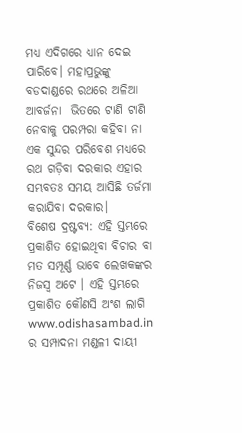ମଧ୍ୟ ଏଦିଗରେ ଧ୍ୟାନ ଦେଇ ପାରିବେ। ମହାପ୍ରଭୁଙ୍କୁ ବଡଦାଣ୍ଡରେ ରଥରେ ଅଳିଆ ଆବର୍ଜନା  ଭିତରେ ଟାଣି ଟାଣି ନେବାକୁ ପରମ୍ପରା କହିବା ନା ଏକ ସୁନ୍ଦର ପରିବେଶ ମଧ୍ୟରେ ରଥ ଗଡ଼ିବା ଦରକାର ଏହାର ସମ୍ଭବତଃ ସମୟ ଆସିଛି ତର୍ଜମା କରାଯିବା ଦରକାର।
ବିଶେଷ ଦ୍ରଷ୍ଟବ୍ୟ: ଏହି ସ୍ତମ୍ଭରେ ପ୍ରକାଶିତ ହୋଇଥିବା ବିଚାର ବା ମତ ସମ୍ପୂର୍ଣ୍ଣ ଭାବେ ଲେଖକଙ୍କର ନିଜସ୍ୱ ଅଟେ । ଏହି ସ୍ତମ୍ଭରେ ପ୍ରକାଶିତ କୌଣସି ଅଂଶ ଲାଗି www.odishasambad.in ର ସମ୍ପାଦନା ମଣ୍ଡଳୀ ଦାୟୀ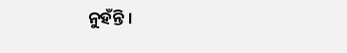ନୁହଁନ୍ତି ।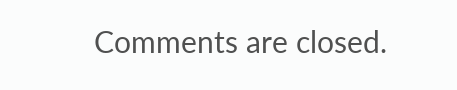Comments are closed.